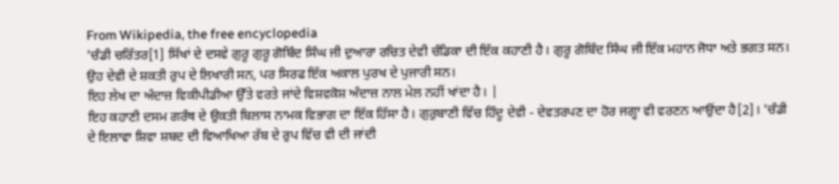From Wikipedia, the free encyclopedia
'ਚੰਡੀ ਚਰਿੱਤਰ[1] ਸਿੱਖਾਂ ਦੇ ਦਸਵੇ ਗੁਰੂ ਗੁਰੂ ਗੋਬਿੰਦ ਸਿੰਘ ਜੀ ਦੁਆਰਾ ਰਚਿਤ ਦੇਵੀ ਚੰਡਿਕਾ ਦੀ ਇੱਕ ਕਹਾਣੀ ਹੈ। ਗੁਰੂ ਗੋਬਿੰਦ ਸਿੰਘ ਜੀ ਇੱਕ ਮਹਾਨ ਜੋਧਾ ਅਤੇ ਭਗਤ ਸਨ। ਉਹ ਦੇਵੀ ਦੇ ਸ਼ਕਤੀ ਰੁਪ ਦੇ ਲਿਖਾਰੀ ਸਨ, ਪਰ ਸਿਰਫ ਇੱਕ ਅਕਾਲ ਪੁਰਖ ਦੇ ਪੁਜਾਰੀ ਸਨ।
ਇਹ ਲੇਖ ਦਾ ਅੰਦਾਜ਼ ਵਿਕੀਪੀਡੀਆ ਉੱਤੇ ਵਰਤੇ ਜਾਂਦੇ ਵਿਸ਼ਵਕੋਸ਼ ਅੰਦਾਜ਼ ਨਾਲ ਮੇਲ ਨਹੀਂ ਖਾਂਦਾ ਹੈ। |
ਇਹ ਕਹਾਣੀ ਦਸਮ ਗਰੰਥ ਦੇ ਉਕਤੀ ਬਿਲਾਸ ਨਾਮਕ ਵਿਭਾਗ ਦਾ ਇੱਕ ਹਿੱਸਾ ਹੈ। ਗੁਰੁਬਾਣੀ ਵਿੱਚ ਹਿੰਦੂ ਦੇਵੀ - ਦੇਵਤਰਪਣ ਦਾ ਹੋਰ ਜਗ੍ਹਾ ਵੀ ਵਰਣਨ ਆਉਂਦਾ ਹੈ[2]। 'ਚੰਡੀ ਦੇ ਇਲਾਵਾ ਸ਼ਿਵਾ ਸ਼ਬਦ ਦੀ ਵਿਆਖਿਆ ਰੱਬ ਦੇ ਰੁਪ ਵਿੱਚ ਵੀ ਦੀ ਜਾਂਦੀ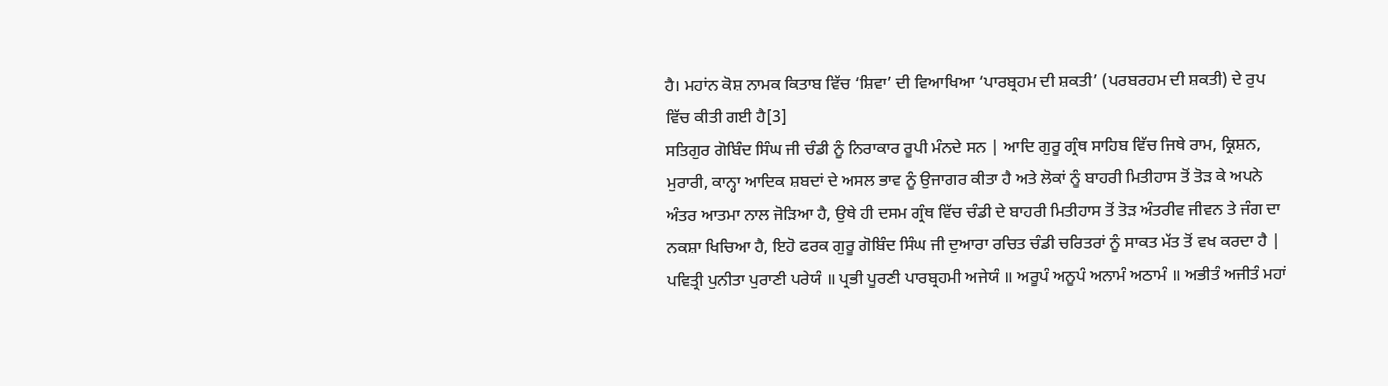ਹੈ। ਮਹਾਂਨ ਕੋਸ਼ ਨਾਮਕ ਕਿਤਾਬ ਵਿੱਚ ‘ਸ਼ਿਵਾ’ ਦੀ ਵਿਆਖਿਆ ‘ਪਾਰਬ੍ਰਹਮ ਦੀ ਸ਼ਕਤੀ’ (ਪਰਬਰਹਮ ਦੀ ਸ਼ਕਤੀ) ਦੇ ਰੁਪ ਵਿੱਚ ਕੀਤੀ ਗਈ ਹੈ[3]
ਸਤਿਗੁਰ ਗੋਬਿੰਦ ਸਿੰਘ ਜੀ ਚੰਡੀ ਨੂੰ ਨਿਰਾਕਾਰ ਰੂਪੀ ਮੰਨਦੇ ਸਨ | ਆਦਿ ਗੁਰੂ ਗ੍ਰੰਥ ਸਾਹਿਬ ਵਿੱਚ ਜਿਥੇ ਰਾਮ, ਕ੍ਰਿਸ਼ਨ, ਮੁਰਾਰੀ, ਕਾਨ੍ਹਾ ਆਦਿਕ ਸ਼ਬਦਾਂ ਦੇ ਅਸਲ ਭਾਵ ਨੂੰ ਉਜਾਗਰ ਕੀਤਾ ਹੈ ਅਤੇ ਲੋਕਾਂ ਨੂੰ ਬਾਹਰੀ ਮਿਤੀਹਾਸ ਤੋਂ ਤੋੜ ਕੇ ਅਪਨੇ ਅੰਤਰ ਆਤਮਾ ਨਾਲ ਜੋੜਿਆ ਹੈ, ਉਥੇ ਹੀ ਦਸਮ ਗ੍ਰੰਥ ਵਿੱਚ ਚੰਡੀ ਦੇ ਬਾਹਰੀ ਮਿਤੀਹਾਸ ਤੋਂ ਤੋੜ ਅੰਤਰੀਵ ਜੀਵਨ ਤੇ ਜੰਗ ਦਾ ਨਕਸ਼ਾ ਖਿਚਿਆ ਹੈ, ਇਹੋ ਫਰਕ ਗੁਰੂ ਗੋਬਿੰਦ ਸਿੰਘ ਜੀ ਦੁਆਰਾ ਰਚਿਤ ਚੰਡੀ ਚਰਿਤਰਾਂ ਨੂੰ ਸਾਕਤ ਮੱਤ ਤੋਂ ਵਖ ਕਰਦਾ ਹੈ |
ਪਵਿਤ੍ਰੀ ਪੁਨੀਤਾ ਪੁਰਾਣੀ ਪਰੇਯੰ ॥ ਪ੍ਰਭੀ ਪੂਰਣੀ ਪਾਰਬ੍ਰਹਮੀ ਅਜੇਯੰ ॥ ਅਰੂਪੰ ਅਨੂਪੰ ਅਨਾਮੰ ਅਠਾਮੰ ॥ ਅਭੀਤੰ ਅਜੀਤੰ ਮਹਾਂ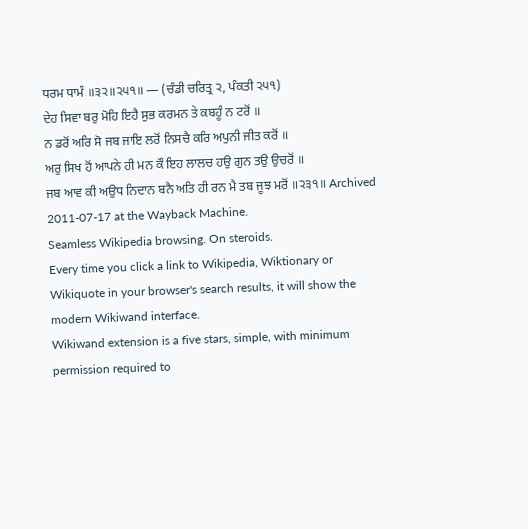ਧਰਮ ਧਾਮੰ ॥੩੨॥੨੫੧॥ — (ਚੰਡੀ ਚਰਿਤ੍ਰ ੨, ਪੰਕਤੀ ੨੫੧)
ਦੇਹ ਸਿਵਾ ਬਰੁ ਮੋਹਿ ਇਹੈ ਸੁਭ ਕਰਮਨ ਤੇ ਕਬਹੂੰ ਨ ਟਰੋਂ ॥
ਨ ਡਰੋਂ ਅਰਿ ਸੋ ਜਬ ਜਾਇ ਲਰੋਂ ਨਿਸਚੈ ਕਰਿ ਅਪੁਨੀ ਜੀਤ ਕਰੋਂ ॥
ਅਰੁ ਸਿਖ ਹੋਂ ਆਪਨੇ ਹੀ ਮਨ ਕੌ ਇਹ ਲਾਲਚ ਹਉ ਗੁਨ ਤਉ ਉਚਰੋਂ ॥
ਜਬ ਆਵ ਕੀ ਅਉਧ ਨਿਦਾਨ ਬਨੈ ਅਤਿ ਹੀ ਰਨ ਮੈ ਤਬ ਜੂਝ ਮਰੋਂ ॥੨੩੧॥ Archived 2011-07-17 at the Wayback Machine.
Seamless Wikipedia browsing. On steroids.
Every time you click a link to Wikipedia, Wiktionary or Wikiquote in your browser's search results, it will show the modern Wikiwand interface.
Wikiwand extension is a five stars, simple, with minimum permission required to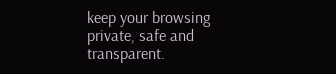keep your browsing private, safe and transparent.